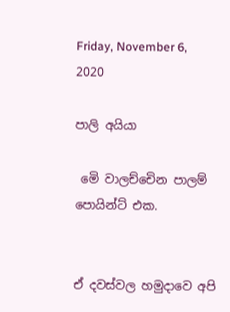Friday, November 6, 2020

පාලි අයියා

 මෙි වාලච්චෙින පාලම් පොයින්ට් එක.


ඒ දවස්වල හමුදාවෙ අපි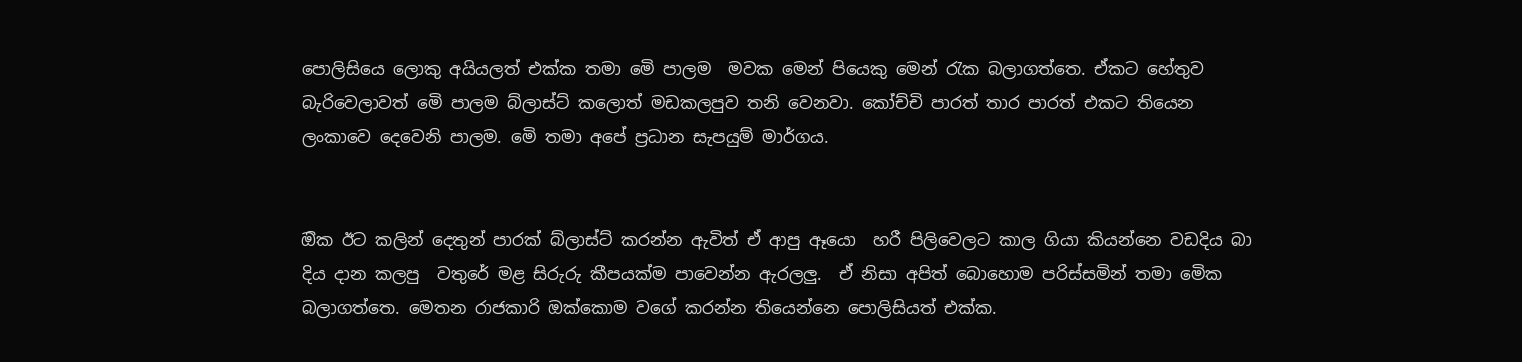පොලිසියෙ ලොකු අයියලත් එක්ක තමා මෙි පාලම  මවක මෙන් පියෙකු මෙන් රැක බලාගත්තෙ. ඒකට හේතුව බැරිවෙලාවත් මෙි පාලම බ්ලාස්ට් කලොත් මඩකලපුව තනි වෙනවා. කෝච්චි පාරත් තාර පාරත් එකට තියෙන ලංකාවෙ දෙවෙනි පාලම. මෙි තමා අපේ ප්‍රධාන සැපයුම් මාර්ගය.


ඔික ඊට කලින් දෙතුන් පාරක් බ්ලාස්ට් කරන්න ඇවිත් ඒ ආපු ඈයො  හරී පිලිවෙලට කාල ගියා කියන්නෙ වඩදිය බා දිය දාන කලපු  වතුරේ මළ සිරුරු කීපයක්ම පාවෙන්න ඇරලලු.  ඒ නිසා අපිත් බොහොම පරිස්සමින් තමා මෙික බලාගත්තෙ. මෙතන රාජකාරි ඔක්කොම වගේ කරන්න තියෙන්නෙ පොලිසියත් එක්ක.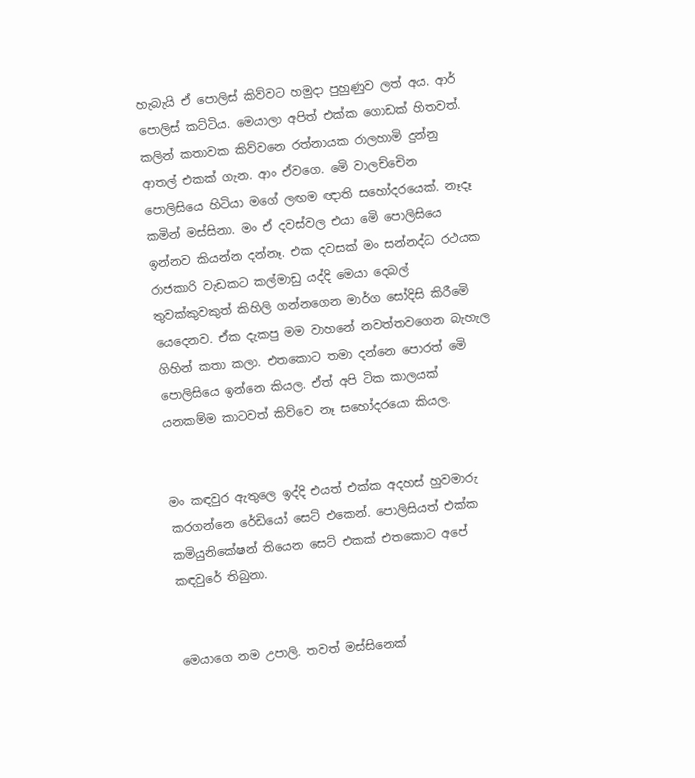හැබැයි ඒ පොලිස් කිව්වට හමුදා පුහුණුව ලත් අය. ආර් පොලිස් කට්ටිය. මෙයාලා අපිත් එක්ක ගොඩක් හිතවත්. කලින් කතාවක කිව්වනෙ රත්නායක රාලහාමි දුන්නු ආතල් එකක් ගැන. ආං ඒවගෙ. මෙි වාලච්චෙින පොලිසියෙ හිටියා මගේ ලඟම ඥාති සහෝදරයෙක්. නෑදෑ කමින් මස්සිනා. මං ඒ දවස්වල එයා මෙි පොලිසියෙ ඉන්නව කියන්න දන්නෑ. එක දවසක් මං සන්නද්ධ රථයක රාජකාරි වැඩකට කල්මාඩු යද්දි මෙයා දෙබල් තුවක්කුවකුත් කිහිලි ගන්නගෙන මාර්ග සෝදිසි කිරීමෙි යෙදෙනව. ඒක දැකපු මම වාහනේ නවත්තවගෙන බැහැල ගිහින් කතා කලා. එතකොට තමා දන්නෙ පොරත් මෙි පොලිසියෙ ඉන්නෙ කියල. ඒත් අපි ටික කාලයක් යනකම්ම කාටවත් කිව්වෙ නෑ සහෝදරයො කියල.


මං කඳවුර ඇතුලෙ ඉද්දි එයත් එක්ක අදහස් හුවමාරු කරගන්නෙ රේඩියෝ සෙට් එකෙන්. පොලිසියත් එක්ක කමියුනිකේෂන් තියෙන සෙට් එකක් එතකොට අපේ කඳවුරේ තිබුනා.


මෙයාගෙ නම උපාලි. තවත් මස්සිනෙක්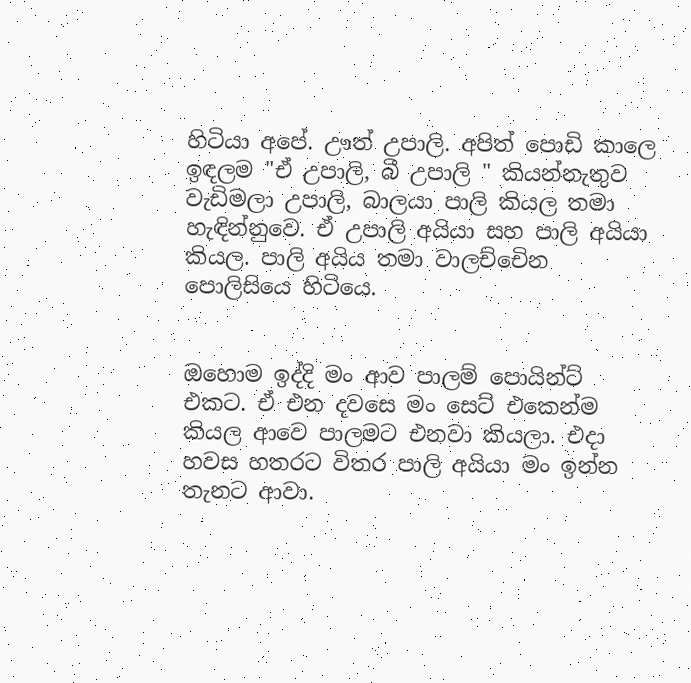හිටියා අපේ. ඌත් උපාලි. අපිත් පොඩි කාලෙ ඉඳලම "ඒ උපාලි, බී උපාලි " කියන්නැතුව වැඩිමලා උපාලි, බාලයා පාලි කියල තමා හැඳින්නුවෙ. ඒ උපාලි අයියා සහ පාලි අයියා කියල. පාලි අයිය තමා වාලච්චෙින පොලිසියෙ හිටියෙ.


ඔහොම ඉද්දි මං ආව පාලම් පොයින්ට් එකට. ඒ එන දවසෙ මං සෙට් එකෙන්ම කියල ආවෙ පාලමට එනවා කියලා. එදා හවස හතරට විතර පාලි අයියා මං ඉන්න තැනට ආවා.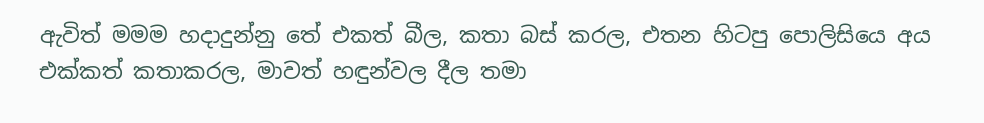ඇවිත් මමම හදාදුන්නු තේ එකත් බීල, කතා බස් කරල, එතන හිටපු පොලිසියෙ අය එක්කත් කතාකරල, මාවත් හඳුන්වල දීල තමා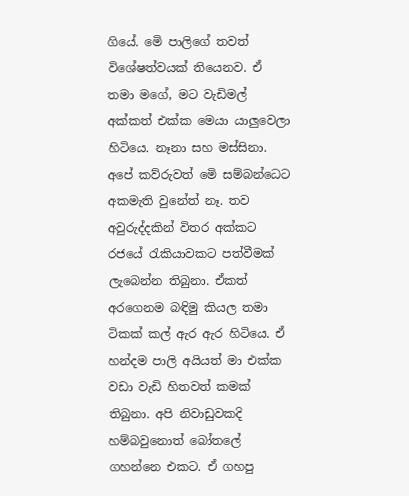ගියේ. මෙි පාලිගේ තවත් විශේෂත්වයක් තියෙනව. ඒ තමා මගේ, මට වැඩිමල් අක්කත් එක්ක මෙයා යාලුවෙලා හිටියෙ. නෑනා සහ මස්සිනා. අපේ කව්රුවත් මෙි සම්බන්ධෙට අකමැති වුනේත් නෑ. තව අවුරුද්දකින් විතර අක්කට රජයේ රැකියාවකට පත්වීමක් ලැබෙන්න තිබුනා. ඒකත් අරගෙනම බඳිමු කියල තමා ටිකක් කල් ඇර ඇර හිටියෙ. ඒ හන්දම පාලි අයියත් මා එක්ක වඩා වැඩි හිතවත් කමක් තිබුනා. අපි නිවාඩුවකදි හම්බවුනොත් බෝතලේ ගහන්නෙ එකට. ඒ ගහපු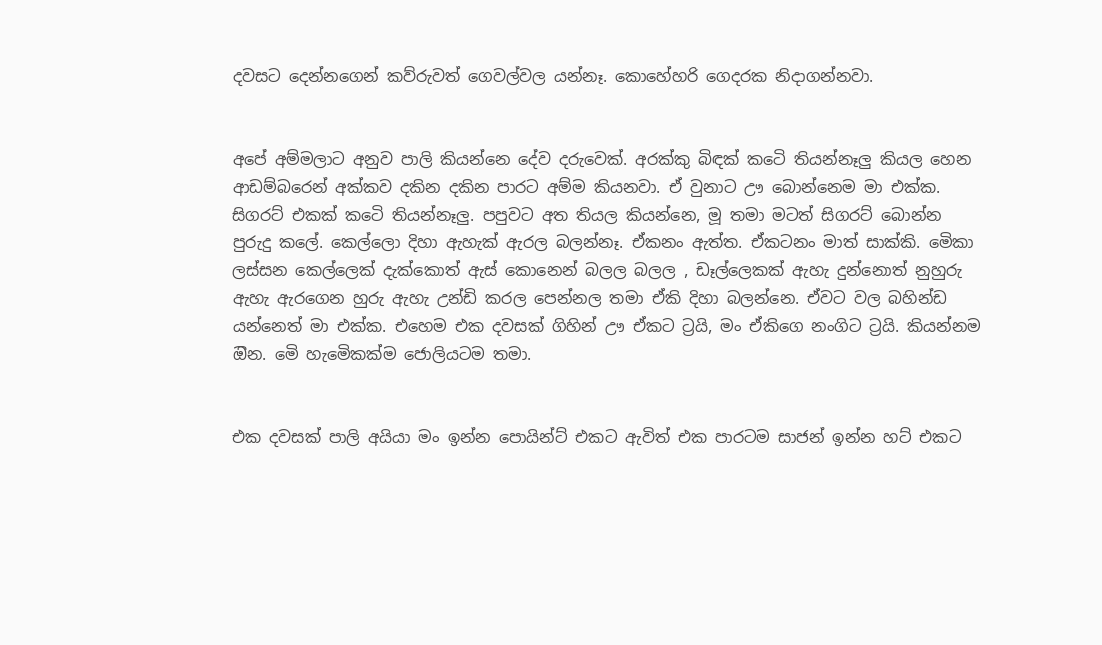දවසට දෙන්නගෙන් කව්රුවත් ගෙවල්වල යන්නෑ. කොහේහරි ගෙදරක නිදාගන්නවා.


අපේ අම්මලාට අනුව පාලි කියන්නෙ දේව දරුවෙක්. අරක්කු බිඳක් කටෙි තියන්නෑලු කියල හෙන ආඩම්බරෙන් අක්කව දකින දකින පාරට අම්ම කියනවා. ඒ වුනාට ඌ බොන්නෙම මා එක්ක. සිගරට් එකක් කටෙි තියන්නෑලු. පපුවට අත තියල කියන්නෙ, මූ තමා මටත් සිගරට් බොන්න පුරුදු කලේ. කෙල්ලො දිහා ඇහැක් ඇරල බලන්නෑ. ඒකනං ඇත්ත. ඒකටනං මාත් සාක්කි. මෙිකා ලස්සන කෙල්ලෙක් දැක්කොත් ඇස් කොනෙන් බලල බලල , ඩෑල්ලෙකක් ඇහැ දුන්නොත් නුහුරු ඇහැ ඇරගෙන හුරු ඇහැ උන්ඩි කරල පෙන්නල තමා ඒකි දිහා බලන්නෙ. ඒවට වල බහින්ඩ යන්නෙත් මා එක්ක. එහෙම එක දවසක් ගිහින් ඌ ඒකට ට්‍රයි, මං ඒකිගෙ නංගිට ට්‍රයි. කියන්නම ඔින. මෙි හැමෙිකක්ම ජොලියටම තමා.


එක දවසක් පාලි අයියා මං ඉන්න පොයින්ට් එකට ඇවිත් එක පාරටම සාජන් ඉන්න හට් එකට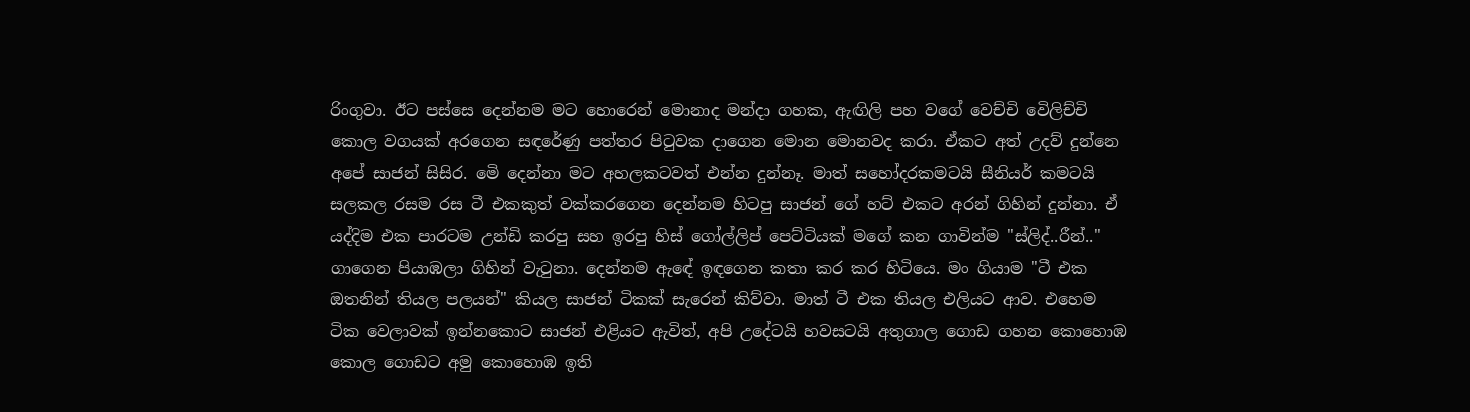රිංගුවා. ඊට පස්සෙ දෙන්නම මට හොරෙන් මොනාද මන්දා ගහක, ඇඟිලි පහ වගේ වෙච්චි වෙිලිච්චි කොල වගයක් අරගෙන සඳරේණු පත්තර පිටුවක දාගෙන මොන මොනවද කරා. ඒකට අත් උදව් දුන්නෙ අපේ සාජන් සිසිර. මෙි දෙන්නා මට අහලකටවත් එන්න දුන්නෑ. මාත් සහෝදරකමටයි සීනියර් කමටයි සලකල රසම රස ටී එකකුත් වක්කරගෙන දෙන්නම හිටපු සාජන් ගේ හට් එකට අරන් ගිහින් දුන්නා. ඒ යද්දිම එක පාරටම උන්ඩි කරපු සහ ඉරපු හිස් ගෝල්ලිප් පෙට්ටියක් මගේ කන ගාවින්ම "ස්ලිද්..රීන්.." ගාගෙන පියාඹලා ගිහින් වැටුනා. දෙන්නම ඇඳේ ඉඳගෙන කතා කර කර හිටියෙ. මං ගියාම "ටී එක ඔතනින් තියල පලයන්" කියල සාජන් ටිකක් සැරෙන් කිව්වා. මාත් ටී එක තියල එලියට ආව. එහෙම ටික වෙලාවක් ඉන්නකොට සාජන් එළියට ඇවිත්, අපි උදේටයි හවසටයි අතුගාල ගොඩ ගහන කොහොඹ කොල ගොඩට අමු කොහොඹ ඉති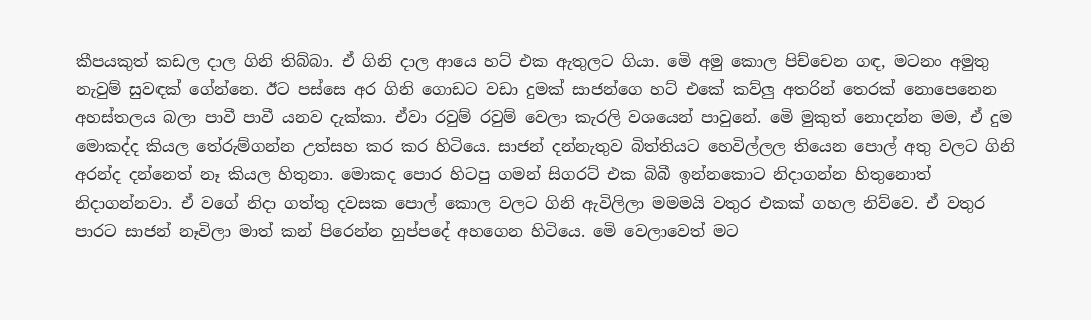කීපයකුත් කඩල දාල ගිනි තිබ්බා. ඒ ගිනි දාල ආයෙ හට් එක ඇතුලට ගියා. මෙි අමු කොල පිච්චෙන ගඳ, මටනං අමුතු නැවුම් සුවඳක් ගේන්නෙ. ඊට පස්සෙ අර ගිනි ගොඩට වඩා දුමක් සාජන්ගෙ හට් එකේ කව්ලු අතරින් තෙරක් නොපෙනෙන අහස්තලය බලා පාවී පාවී යනව දැක්කා. ඒවා රවුම් රවුම් වෙලා කැරලි වශයෙන් පාවුනේ. මෙි මුකුත් නොදන්න මම, ඒ දුම මොකද්ද කියල තේරුම්ගන්න උත්සහ කර කර හිටියෙ. සාජන් දන්නැතුව බිත්තියට හෙවිල්ලල තියෙන පොල් අතු වලට ගිනි අරන්ද දන්නෙත් නෑ කියල හිතුනා. මොකද පොර හිටපු ගමන් සිගරට් එක බිබී ඉන්නකොට නිදාගන්න හිතුනොත් නිදාගන්නවා. ඒ වගේ නිදා ගත්තු දවසක පොල් කොල වලට ගිනි ඇවිලිලා මමමයි වතුර එකක් ගහල නිව්වෙ. ඒ වතුර පාරට සාජන් නෑවිලා මාත් කන් පිරෙන්න හුප්පදේ අහගෙන හිටියෙ. මෙි වෙලාවෙත් මට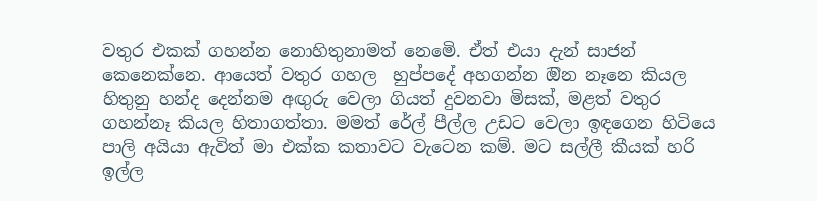වතුර එකක් ගහන්න නොහිතුනාමත් නෙමෙි. ඒත් එයා දැන් සාජන් කෙනෙක්නෙ. ආයෙත් වතුර ගහල  හුප්පදේ අහගන්න ඔින නෑනෙ කියල හිතුනු හන්ද දෙන්නම අඟුරු වෙලා ගියත් දුවනවා මිසක්, මළත් වතුර ගහන්නෑ කියල හිතාගත්තා. මමත් රේල් පීල්ල උඩට වෙලා ඉඳගෙන හිටියෙ පාලි අයියා ඇවිත් මා එක්ක කතාවට වැටෙන කම්. මට සල්ලී කීයක් හරි ඉල්ල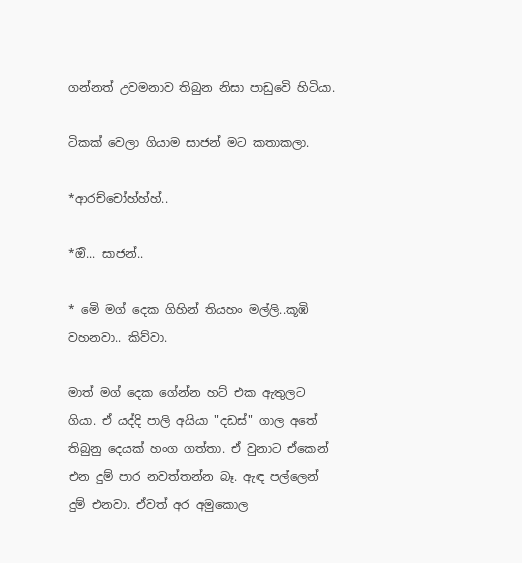ගන්නත් උවමනාව තිබුන නිසා පාඩුවෙි හිටියා.

ටිකක් වෙලා ගියාම සාජන් මට කතාකලා.

*ආරච්චෝහ්හ්හ්..

*ඔි... සාජන්..

* මෙි මග් දෙක ගිහින් තියහං මල්ලි..කූඹි වහනවා.. කිව්වා.

මාත් මග් දෙක ගේන්න හට් එක ඇතුලට ගියා. ඒ යද්දි පාලි අයියා "දඩස්" ගාල අතේ තිබුනු දෙයක් හංග ගත්තා. ඒ වුනාට ඒකෙන් එන දුම් පාර නවත්තන්න බෑ. ඇඳ පල්ලෙන් දුම් එනවා. ඒවත් අර අමුකොල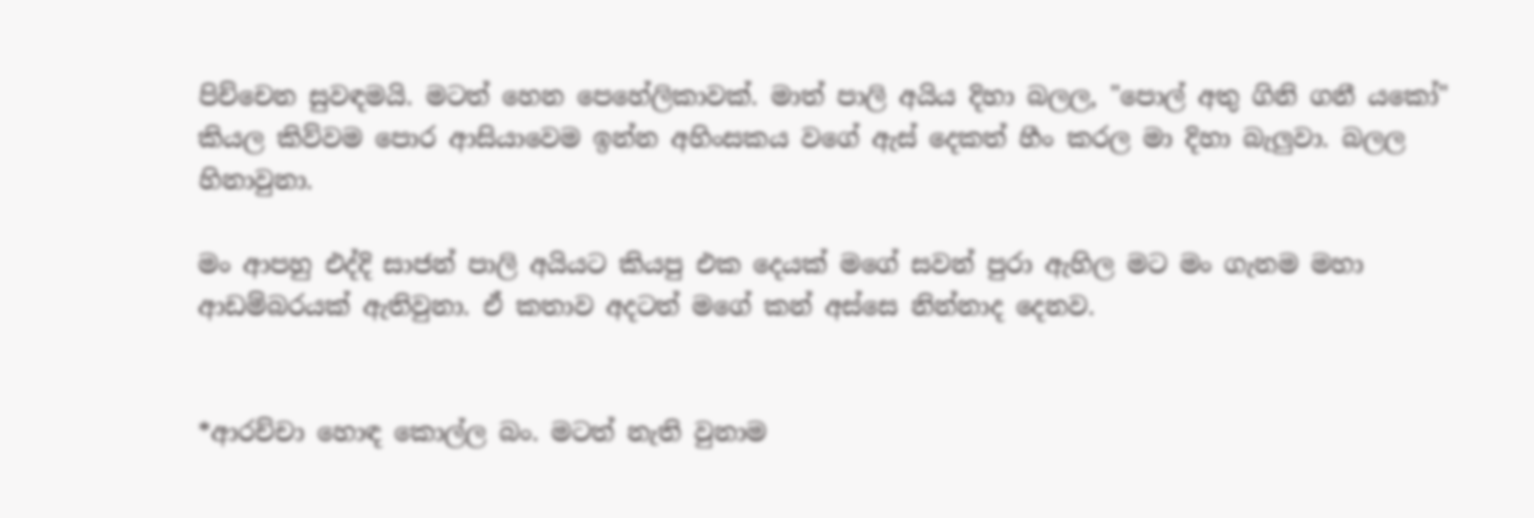පිච්චෙන සුවඳමයි. මටත් හෙන පෙහේලිකාවක්. මාත් පාලි අයිය දිහා බලල, "පොල් අතු ගිනි ගනී යකෝ" කියල කිව්වම පොර ආසියාවෙම ඉන්න අහිංසකය වගේ ඇස් දෙකත් හීං කරල මා දිහා බැලුවා. බලල හිනාවුනා.

මං ආපහු එද්දි සාජන් පාලි අයියට කියපු එක දෙයක් මගේ සවන් පුරා ඇහිල මට මං ගැනම මහා ආඩම්බරයක් ඇතිවුනා. ඒ කතාව අදටත් මගේ කන් අස්සෙ නින්නාද දෙනව.


*ආරච්චා හොඳ කොල්ල බං. මටත් නැති වුනාම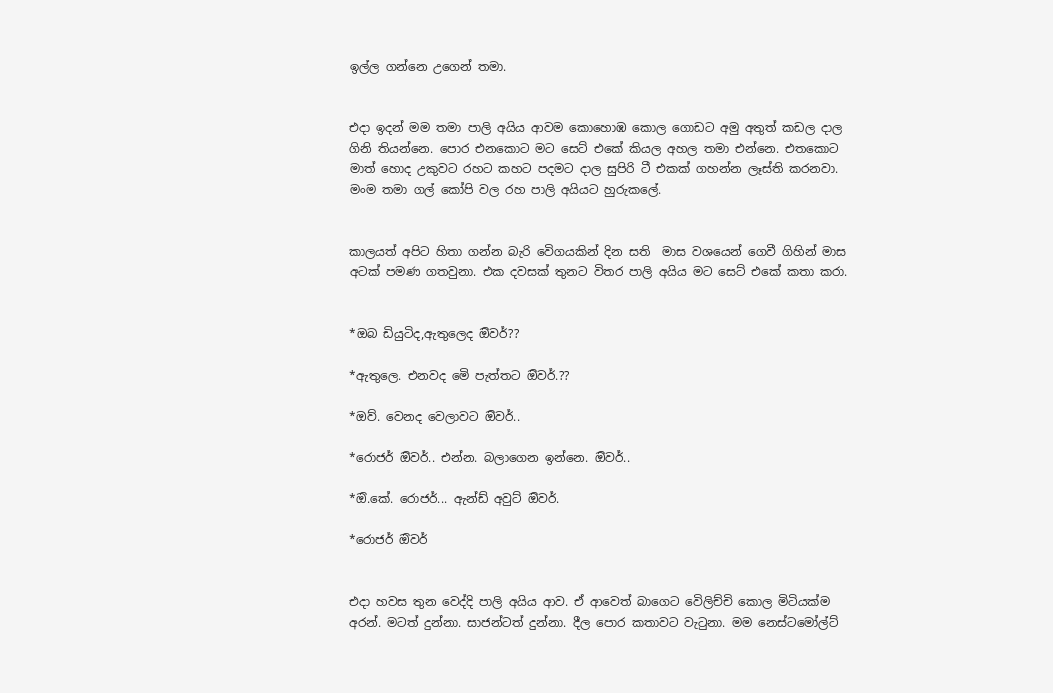ඉල්ල ගන්නෙ උගෙන් තමා.


එදා ඉදන් මම තමා පාලි අයිය ආවම කොහොඹ කොල ගොඩට අමු අතුත් කඩල දාල ගිනි තියන්නෙ. පොර එනකොට මට සෙට් එකේ කියල අහල තමා එන්නෙ. එතකොට මාත් හොද උකුවට රහට කහට පදමට දාල සුපිරි ටී එකක් ගහන්න ලෑස්ති කරනවා. මංම තමා ගල් කෝපි වල රහ පාලි අයියට හුරුකලේ.


කාලයත් අපිට හිතා ගන්න බැරි වෙිගයකින් දින සති  මාස වශයෙන් ගෙවී ගිහින් මාස අටක් පමණ ගතවුනා. එක දවසක් තුනට විතර පාලි අයිය මට සෙට් එකේ කතා කරා.


*ඔබ ඩියුටිද,ඇතුලෙද ඔිවර්??

*ඇතුලෙ. එනවද මෙි පැත්තට ඔිවර්.??

*ඔව්. වෙනද වෙලාවට ඔිවර්..

*රොජර් ඔිවර්.. එන්න. බලාගෙන ඉන්නෙ. ඔිවර්..

*ඔි.කේ. රොජර්... ඇන්ඩ් අවුට් ඔිවර්.

*රොජර් ඔිවර්


එදා හවස තුන වෙද්දි පාලි අයිය ආව. ඒ ආවෙත් බාගෙට වෙිලිච්චි කොල මිටියක්ම අරන්. මටත් දුන්නා. සාජන්ටත් දුන්නා. දීල පොර කතාවට වැටුනා. මම නෙස්ටමෝල්ට්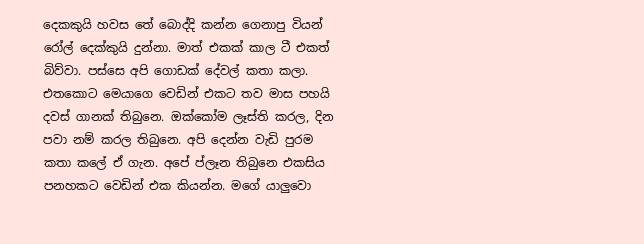දෙකකුයි හවස තේ බොද්දි කන්න ගෙනාපු වියන් රෝල් දෙක්කුයි දුන්නා. මාත් එකක් කාල ටී එකත් බිව්වා. පස්සෙ අපි ගොඩක් දේවල් කතා කලා. එතකොට මෙයාගෙ වෙඩින් එකට තව මාස පහයි දවස් ගානක් තිබුනෙ. ඔක්කෝම ලෑස්ති කරල, දින පවා නම් කරල තිබුනෙ. අපි දෙන්න වැඩි පුරම කතා කලේ ඒ ගැන. අපේ ප්ලෑන තිබුනෙ එකසිය පනහකට වෙඩින් එක කියන්න. මගේ යාලුවො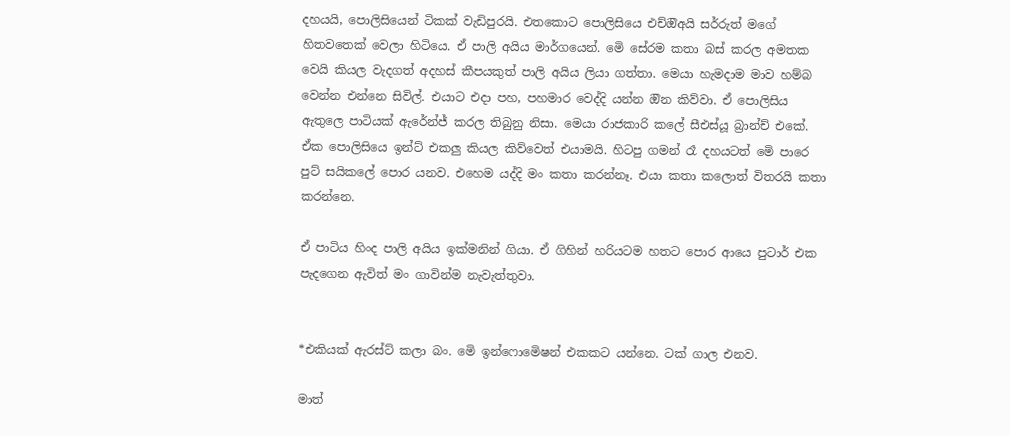දහයයි, පොලිසියෙන් ටිකක් වැඩිපුරයි. එතකොට පොලිසියෙ එච්ඔිඅයි සර්රුත් මගේ හිතවතෙක් වෙලා හිටියෙ. ඒ පාලි අයිය මාර්ගයෙන්. මෙි සේරම කතා බස් කරල අමතක වෙයි කියල වැදගත් අදහස් කීපයකුත් පාලි අයිය ලියා ගත්තා. මෙයා හැමදාම මාව හම්බ වෙන්න එන්නෙ සිවිල්. එයාට එදා පහ, පහමාර වෙද්දි යන්න ඔින කිව්වා. ඒ පොලිසිය ඇතුලෙ පාටියක් ඇරේන්ජ් කරල තිබුනු නිසා. මෙයා රාජකාරි කලේ සීඑස්යූ බ්‍රාන්ච් එකේ. ඒක පොලිසියෙ ඉන්ට් එකලු කියල කිව්වෙත් එයාමයි. හිටපු ගමන් රෑ දහයටත් මෙි පාරෙ පුට් සයිකලේ පොර යනව. එහෙම යද්දි මං කතා කරන්නෑ. එයා කතා කලොත් විතරයි කතා කරන්නෙ.

ඒ පාටිය හිංද පාලි අයිය ඉක්මනින් ගියා. ඒ ගිහින් හරියටම හතට පොර ආයෙ පුටාර් එක පැදගෙන ඇවිත් මං ගාවින්ම නැවැත්තුවා.


*එකියක් ඇරස්ට් කලා බං. මෙි ඉන්ෆොමෙිෂන් එකකට යන්නෙ. ටක් ගාල එනව.

මාත්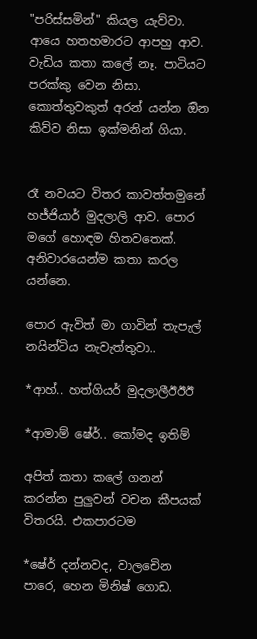"පරිස්සමින්" කියල යැව්වා. ආයෙ හතහමාරට ආපහු ආව. වැඩිය කතා කලේ නෑ. පාටියට පරක්කු වෙන නිසා. කොත්තුවකුත් අරන් යන්න ඔින කිව්ව නිසා ඉක්මනින් ගියා.


රෑ නවයට විතර කාවත්තමුනේ හජ්ජියාර් මුදලාලි ආව. පොර මගේ හොඳම හිතවතෙක්. අනිවාරයෙන්ම කතා කරල යන්නෙ.

පොර ඇවිත් මා ගාවින් තැපැල් නයින්ටිය නැවැත්තුවා..

*ආහ්.. හත්ගියර් මුදලාලීඊඊඊ

*ආමාම් ෂේර්.. කෝමද ඉතිම්

අපිත් කතා කලේ ගනන් කරන්න පුලුවන් වචන කීපයක් විතරයි. එකපාරටම

*ෂේර් දන්නවද, වාලචෙින පාරෙ, හෙන මිනිෂ් ගොඩ.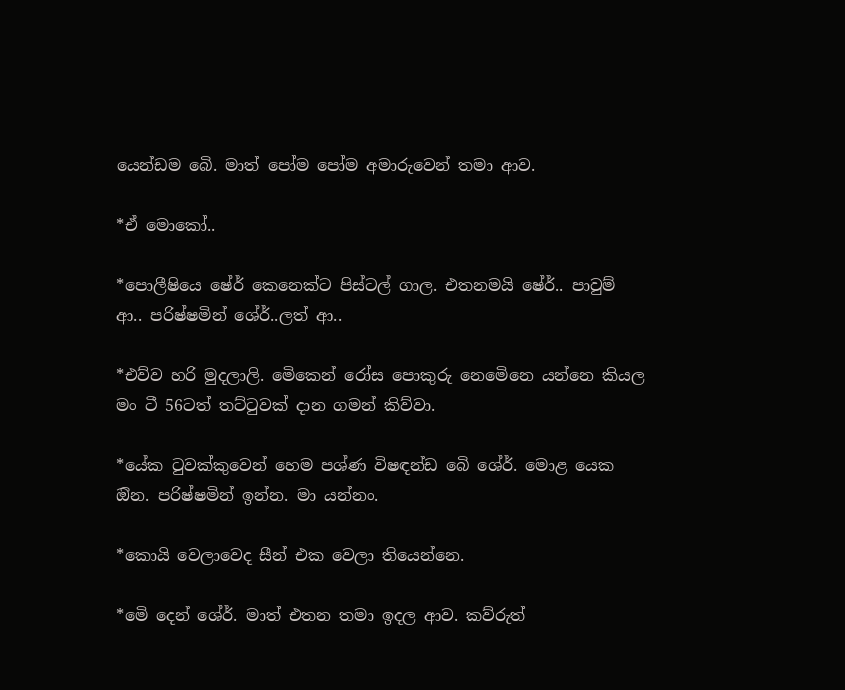යෙන්ඩම බෙි. මාත් පෝම පෝම අමාරුවෙන් තමා ආව.

*ඒ මොකෝ..

*පොලීෂියෙ ෂේර් කෙනෙක්ට පිස්ටල් ගාල. එතනමයි ෂේර්.. පාවුම් ආ.. පරිෂ්ෂමින් ශේර්..ලත් ආ..

*එව්ව හරි මුදලාලි. මෙිකෙන් රෝස පොකුරු නෙමෙිනෙ යන්නෙ කියල මං ටී 56ටත් තට්ටුවක් දාන ගමන් කිව්වා.

*යේක ටුවක්කුවෙන් හෙම පශ්ණ විෂඳන්ඩ බෙි ශේර්. මොළ යෙක ඔින. පරිෂ්ෂමින් ඉන්න. මා යන්නං.

*කොයි වෙලාවෙද සීන් එක වෙලා තියෙන්නෙ.

*මෙි දෙන් ශේර්. මාත් එතන තමා ඉදල ආව. කව්රුත්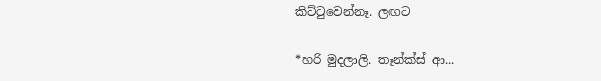කිට්ටුවෙන්නෑ. ලඟට

*හරි මුදලාලි. තෑන්ක්ස් ආ...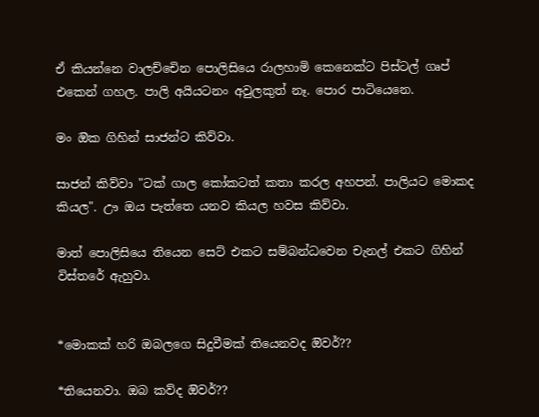ඒ කියන්නෙ වාලච්චෙින පොලිසියෙ රාලහාමි කෙනෙක්ට පිස්ටල් ගෘප් එකෙන් ගහල. පාලි අයියටනං අවුලකුත් නෑ. පොර පාටියෙනෙ.

මං ඔික ගිහින් සාජන්ට කිව්වා.

සාජන් කිව්වා "ටක් ගාල කෝකටත් කතා කරල අහපන්. පාලියට මොකද කියල". ඌ ඔය පැත්තෙ යනව කියල හවස කිව්වා.

මාත් පොලිසියෙ තියෙන සෙට් එකට සම්බන්ධවෙන චැනල් එකට ගිහින් විස්තරේ ඇහුවා.


*මොකක් හරි ඔබලගෙ සිදුවීමක් තියෙනවද ඔිවර්??

*තියෙනවා. ඔබ කව්ද ඔිවර්??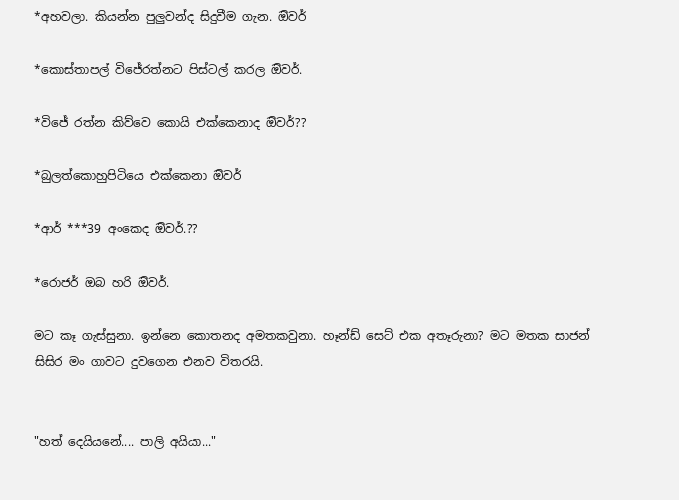*අහවලා. කියන්න පුලුවන්ද සිදුවීම ගැන. ඔිවර්

*කොස්තාපල් විජේරත්නට පිස්ටල් කරල ඔිවර්.

*විජේ රත්න කිව්වෙ කොයි එක්කෙනාද ඔිවර්??

*බුලත්කොහුපිටියෙ එක්කෙනා ඔිවර්

*ආර් ***39 අංකෙද ඔිවර්.??

*රොජර් ඔබ හරි ඔිවර්.

මට කෑ ගැස්සුනා. ඉන්නෙ කොතනද අමතකවුනා. හෑන්ඩ් සෙට් එක අතෑරුනා? මට මතක සාජන් සිසිර මං ගාවට දුවගෙන එනව විතරයි.


"හත් දෙයියනේ.... පාලි අයියා..."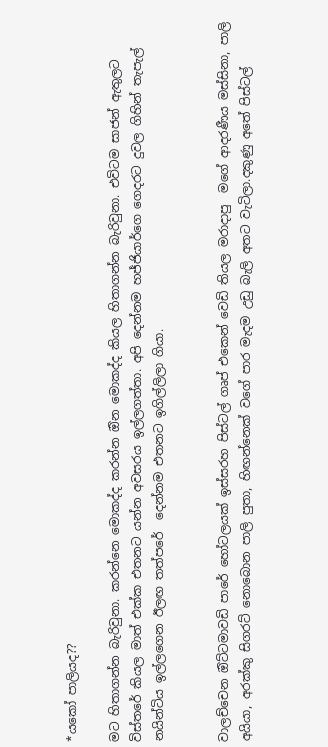*යකෝ පාලියද??

මට හිතාගන්න බැරිවුනා. කරන්නෙ මොකද්ද කරන්න ඔින මොකද්ද කියල හිතාගන්න බැරිවුනා. එවිටම සාජන් ඇතුලට විස්තරේ කියල මාත් එක්ක එතනට යන්න අවසරය ඉල්ලගත්තා. අපි දෙන්නම හජ්ජියාර්ගෙ ගෙදරට දුවල ගිහින් තැපැල් නයින්ටිය ඉල්ලගෙන ඊලඟ තත්පරේ  දෙන්නම එතනට ඉගිල්ලිලා ගියා.


වාලච්චෙන ඔිට්ටමාවඩි පාරේ හෝටලයක් ඉස්සරහ පිස්ටල් ගෘප් එකෙන් වෙඩි තියල මරාදාපු  මගේ ආදරණීය මස්සිනා, පාලි අයියා, අරක්කු සිගරට් නොබොන පාලි පුතා, හිඟන්නෙක් වගේ පාර මැදම උඩු බැලි අතට වැටිලා.දකුණු අතේ පිස්ටල්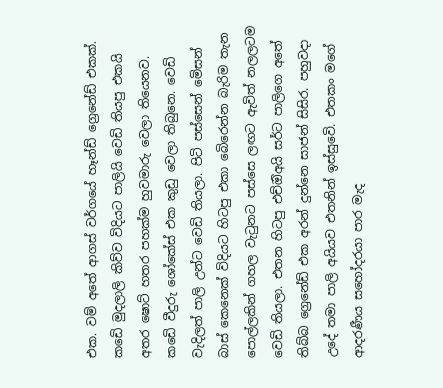එක. වම් අතේ ආගස් වර්ගයේ හෑන්ඩ් ග්‍රෙනේඩ් එකක්. කඩෙි මුදලාලි කිව්ව විදියට පාලියි වෙඩි තියපු එකයි අතර ෂොට් හතර පහක්ම හුවමාරු වෙලා තියෙනව. කඩෙි වීදුරු ශෝකේස් එක කුඩු වෙලා තිබුනෙ. වෙඩි වැදිලත් පාලි උන්ට වෙඩි තියලා. පිටි පස්සෙන් මෙිසන් බාස් කෙනෙක් විදියට හිටපු එකා බෙිරෙන්න බැරිම තැන පොල්ලකින් ගහල වැටුනට පස්සෙ ලඟට ඇවිත් නලලටම වෙඩි තියලා. එතන හිටපු එච්ඔිඅයි සර්ට පාලිගෙ අතේ තිබ්බ ග්‍රෙනේඩ් එක අරන් දුන්නෙ සාජන් සිසිර. පහුවදා උදේ තමා පාලි අයියව එතනින් ඉස්සුවෙි. එතකං මගේ ආදරණීය සහෝදරයා පාර මැද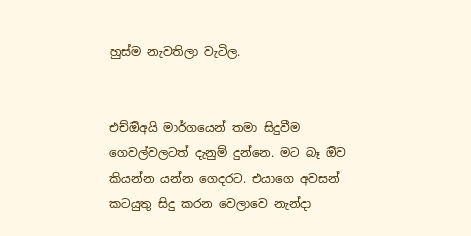හුස්ම නැවතිලා වැටිල.


එච්ඔිඅයි මාර්ගයෙන් තමා සිදුවීම ගෙවල්වලටත් දැනුම් දුන්නෙ. මට බෑ ඔිව කියන්න යන්න ගෙදරට. එයාගෙ අවසන් කටයුතු සිදු කරන වෙලාවෙ නැන්දා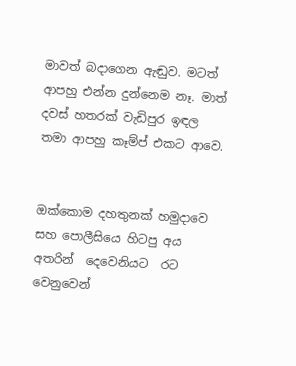මාවත් බදාගෙන ඇඬුව. මටත් ආපහු එන්න දුන්නෙම නෑ. මාත් දවස් හතරක් වැඩිපුර ඉඳල තමා ආපහු කෑම්ප් එකට ආවෙ.


ඔක්කොම දහතුනක් හමුදාවෙ සහ පොලීසියෙ හිටපු අය අතරින්  දෙවෙනියට  රට වෙනුවෙන්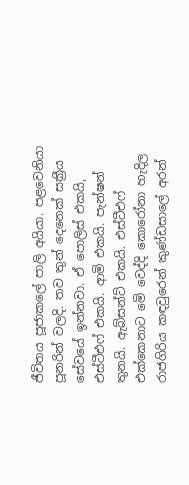ජීවිතය පූජාකලේ පාලි අයියා. පළවෙනියා පූනරින් වලදි. තව තුන් දෙනෙක් සක්‍රීය සේවයේ ඉන්නවා. ඒ පොලිස් එකයි, එස්ටීඑෆ් එකයි. ආමි එකයි. පැන්ෂන් තුනයි. ඇබ්සන්ට් එකයි. එස්ටීඑෆ් එක්කෙනාට මෙි වෙද්දි කොරෝනා හැදිල රාජගිරිය කඳවුරෙන් කුණ්ඩසාලේ අරන්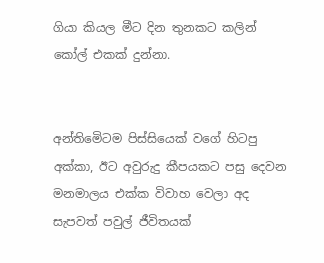ගියා කියල මීට දින තුනකට කලින් කෝල් එකක් දුන්නා.


අන්තිමෙිටම පිස්සියෙක් වගේ හිටපු අක්කා, ඊට අවුරුදු කීපයකට පසු දෙවන මනමාලය එක්ක විවාහ වෙලා අද සැපවත් පවුල් ජීවිතයක්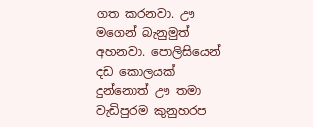ගත කරනවා. ඌ මගෙන් බැනුමුත් අහනවා. පොලිසියෙන් දඩ කොලයක් දුන්නොත් ඌ තමා වැඩිපුරම කුනුහරප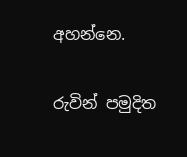අහන්නෙ.


රුවින් පමුදිත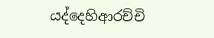යද්දෙහිආරච්චි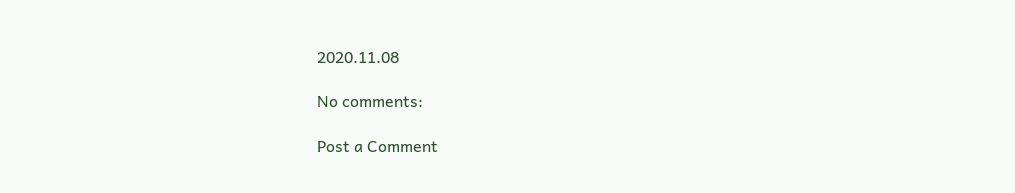2020.11.08

No comments:

Post a Comment